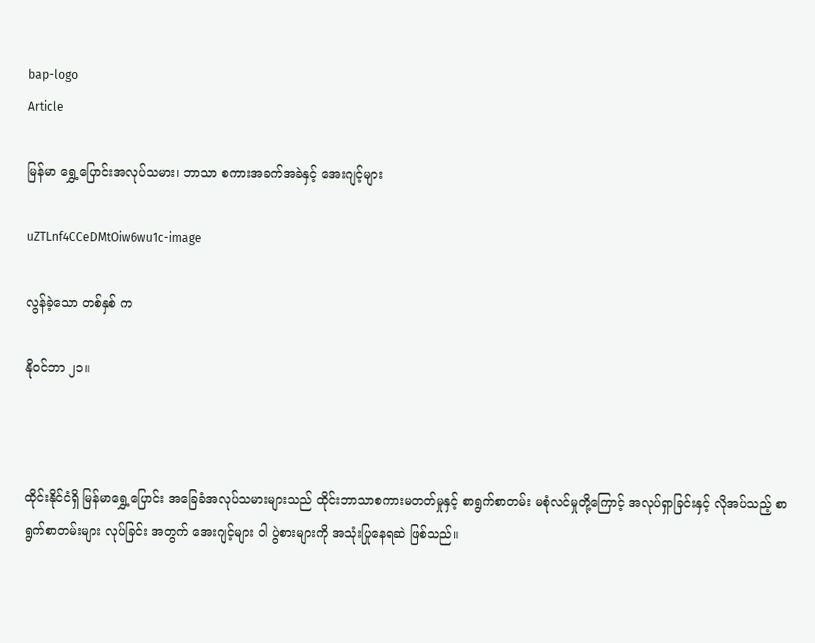bap-logo
Article

မြန်မာ ရွှေ့ပြောင်းအလုပ်သမား၊ ဘာသာ စကားအခက်အခဲနှင့် အေးဂျင့်များ

uZTLnf4CCeDMtOiw6wu1c-image

လွန်ခဲ့သော တစ်နှစ် က

နိုဝင်ဘာ ၂၁။



ထိုင်းနိုင်ငံရှိ မြန်မာရွှေ့ပြောင်း အခြေခံအလုပ်သမားများသည် ထိုင်းဘာသာစကားမတတ်မှုနှင့် စာရွက်စာတမ်း မစုံလင်မှုတို့ကြောင့် အလုပ်ရှာခြင်းနှင့် လိုအပ်သည့် စာရွက်စာတမ်းများ လုပ်ခြင်း အတွက် အေးဂျင့်များ ဝါ ပွဲစားများကို အသုံးပြုနေရဆဲ ဖြစ်သည်။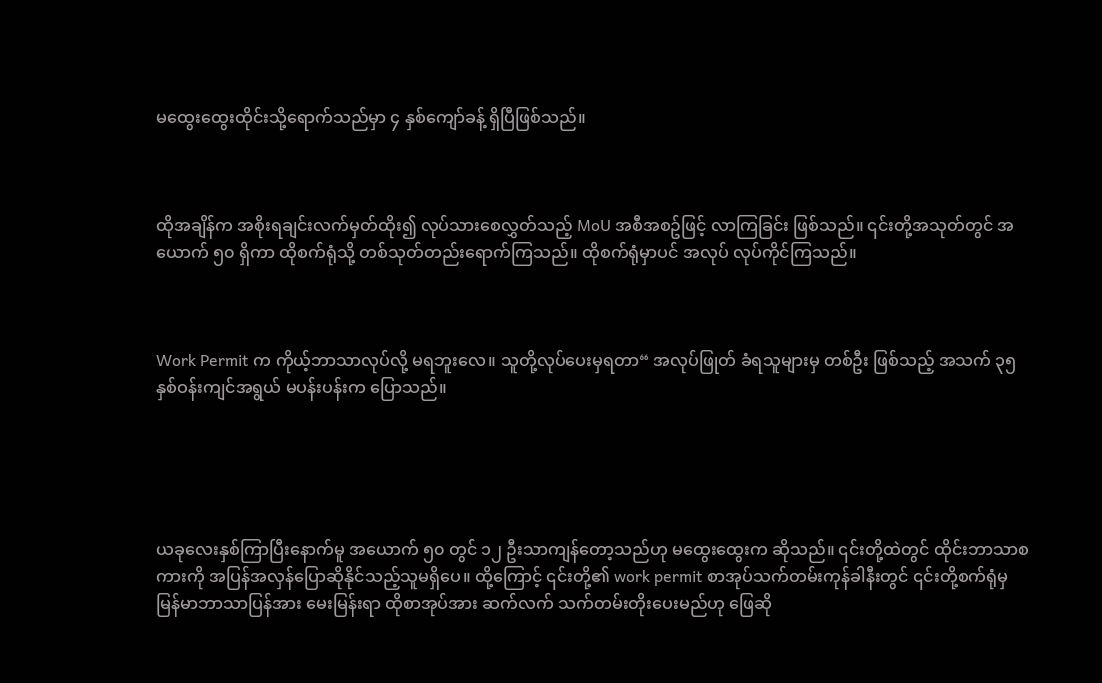မထွေးထွေးထိုင်းသို့ရောက်သည်မှာ ၄ နှစ်ကျော်ခန့် ရှိပြီဖြစ်သည်။



ထိုအချိန်က အစိုးရချင်းလက်မှတ်ထိုး၍ လုပ်သားစေလွှတ်သည့် MoU အစီအစဥ်ဖြင့် လာကြခြင်း ဖြစ်သည်။ ၎င်းတို့အသုတ်တွင် အယောက် ၅၀ ရှိကာ ထိုစက်ရုံသို့ တစ်သုတ်တည်းရောက်ကြသည်။ ထိုစက်ရုံမှာပင် အလုပ် လုပ်ကိုင်ကြသည်။



Work Permit က ကိုယ့်ဘာသာလုပ်လို့ မရဘူးလေ။ သူတို့လုပ်ပေးမှရတာ“ အလုပ်ဖြုတ် ခံရသူများမှ တစ်ဦး ဖြစ်သည့် အသက် ၃၅ နှစ်ဝန်းကျင်အရွယ် မပန်းပန်းက ပြောသည်။





ယခုလေးနှစ်ကြာပြီးနောက်မူ အယောက် ၅၀ တွင် ၁၂ ဦးသာကျန်တော့သည်ဟု မထွေးထွေးက ဆိုသည်။ ၎င်းတို့ထဲတွင် ထိုင်းဘာသာစကားကို အပြန်အလှန်ပြောဆိုနိုင်သည့်သူမရှိပေ။ ထို့ကြောင့် ၎င်းတို့၏ work permit စာအုပ်သက်တမ်းကုန်ခါနီးတွင် ၎င်းတို့စက်ရုံမှ မြန်မာဘာသာပြန်အား မေးမြန်းရာ ထိုစာအုပ်အား ဆက်လက် သက်တမ်းတိုးပေးမည်ဟု ဖြေဆို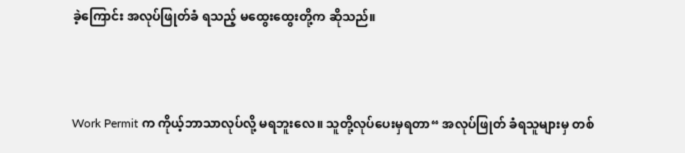ခဲ့ကြောင်း အလုပ်ဖြုတ်ခံ ရသည့် မထွေးထွေးတို့က ဆိုသည်။



Work Permit က ကိုယ့်ဘာသာလုပ်လို့ မရဘူးလေ။ သူတို့လုပ်ပေးမှရတာ“ အလုပ်ဖြုတ် ခံရသူများမှ တစ်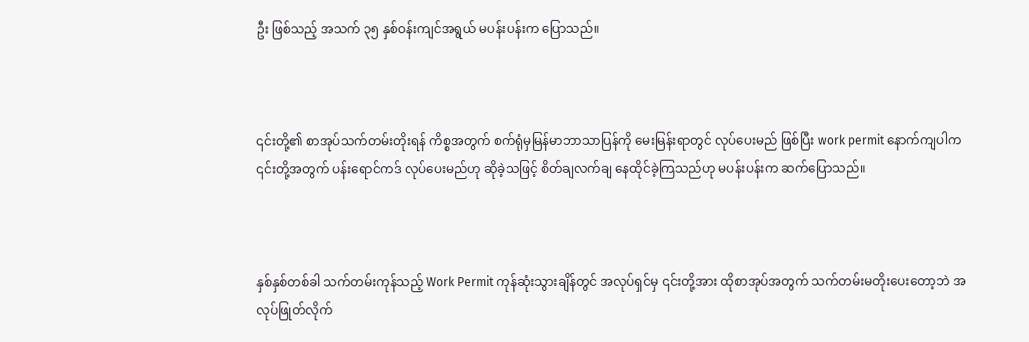ဦး ဖြစ်သည့် အသက် ၃၅ နှစ်ဝန်းကျင်အရွယ် မပန်းပန်းက ပြောသည်။



၎င်းတို့၏ စာအုပ်သက်တမ်းတိုးရန် ကိစ္စအတွက် စက်ရုံမှမြန်မာဘာသာပြန်ကို မေးမြန်းရာတွင် လုပ်ပေးမည် ဖြစ်ပြီး work permit နောက်ကျပါက ၎င်းတို့အတွက် ပန်းရောင်ကဒ် လုပ်ပေးမည်ဟု ဆိုခဲ့သဖြင့် စိတ်ချလက်ချ နေထိုင်ခဲ့ကြသည်ဟု မပန်းပန်းက ဆက်ပြောသည်။



နှစ်နှစ်တစ်ခါ သက်တမ်းကုန်သည့် Work Permit ကုန်ဆုံးသွားချိန်တွင် အလုပ်ရှင်မှ ၎င်းတို့အား ထိုစာအုပ်အတွက် သက်တမ်းမတိုးပေးတော့ဘဲ အလုပ်ဖြုတ်လိုက်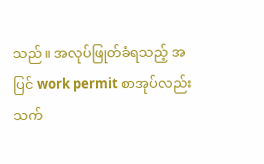သည်။ အလုပ်ဖြုတ်ခံရသည့် အပြင် work permit စာအုပ်လည်း သက်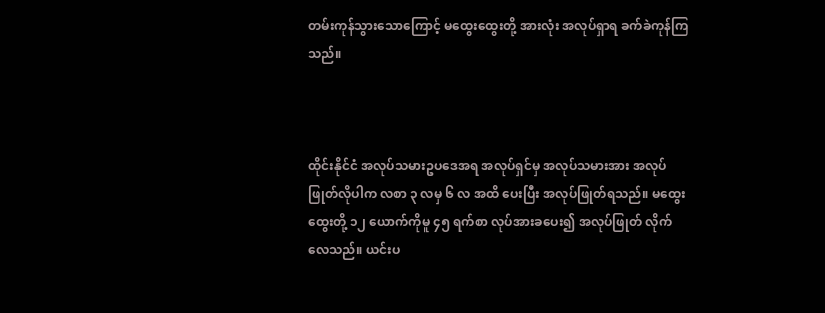တမ်းကုန်သွားသောကြောင့် မထွေးထွေးတို့ အားလုံး အလုပ်ရှာရ ခက်ခဲကုန်ကြသည်။



ထိုင်းနိုင်ငံ အလုပ်သမားဥပဒေအရ အလုပ်ရှင်မှ အလုပ်သမားအား အလုပ်ဖြုတ်လိုပါက လစာ ၃ လမှ ၆ လ အထိ ပေးပြီး အလုပ်ဖြုတ်ရသည်။ မထွေးထွေးတို့ ၁၂ ယောက်ကိုမူ ၄၅ ရက်စာ လုပ်အားခပေး၍ အလုပ်ဖြုတ် လိုက်လေသည်။ ယင်းပ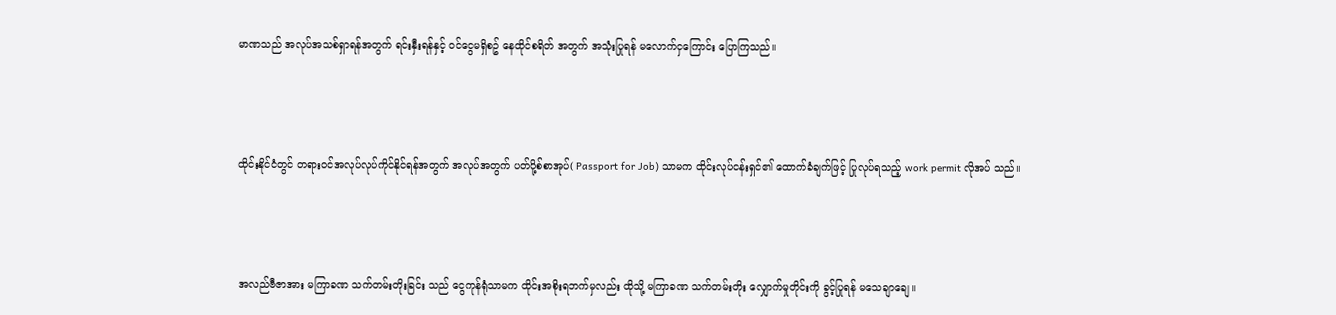မာဏသည် အလုပ်အသစ်ရှာရန်အတွက် ရင်းနှီးရန်နှင့် ဝင်ငွေမရှိစဥ် နေထိုင်စရိတ် အတွက် အသုံးပြုရန် မလောက်ငှကြောင်း ပြောကြသည်။



ထိုင်းနိုင်ငံတွင် တရားဝင်အလုပ်လုပ်ကိုင်နိုင်ရန်အတွက် အလုပ်အတွက် ပတ်ပို့စ်စာအုပ်( Passport for Job) သာမက ထိုင်းလုပ်ငန်းရှင်၏ ထောက်ခံချက်ဖြင့် ပြုလုပ်ရသည့် work permit လိုအပ် သည်။



အလည်ဗီဇာအား မကြာခဏ သက်တမ်းတိုးခြင်း သည် ငွေကုန်ရုံသာမက ထိုင်းအစိုးရဘက်မှလည်း ထိုသို့ မကြာခဏ သက်တမ်းတိုး လျှောက်မှုတိုင်းကို ခွင့်ပြုရန် မသေချာချေ။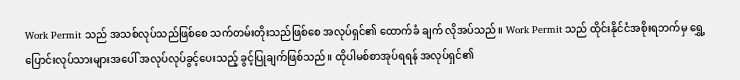Work Permit သည် အသစ်လုပ်သည်ဖြစ်စေ သက်တမ်းတိုးသည်ဖြစ်စေ အလုပ်ရှင်၏ ထောက်ခံ ချက် လိုအပ်သည်။ Work Permit သည် ထိုင်းနိုင်ငံအစိုးရဘက်မှ ရွှေ့ပြောင်းလုပ်သားများအပေါ် အလုပ်လုပ်ခွင့်ပေးသည့် ခွင့်ပြုချက်ဖြစ်သည်။ ထိုပါမစ်စာအုပ်ရရန် အလုပ်ရှင်၏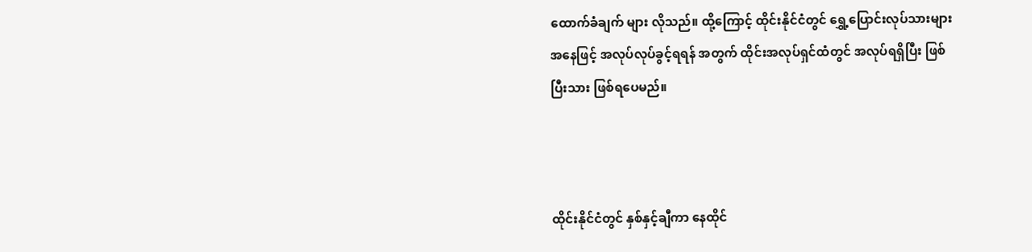ထောက်ခံချက် များ လိုသည်။ ထို့ကြောင့် ထိုင်းနိုင်ငံတွင် ရွှေ့ပြောင်းလုပ်သားများအနေဖြင့် အလုပ်လုပ်ခွင့်ရရန် အတွက် ထိုင်းအလုပ်ရှင်ထံတွင် အလုပ်ရရှိပြီး ဖြစ်ပြီးသား ဖြစ်ရပေမည်။



ထိုင်းနိုင်ငံတွင် နှစ်နှင့်ချီကာ နေထိုင်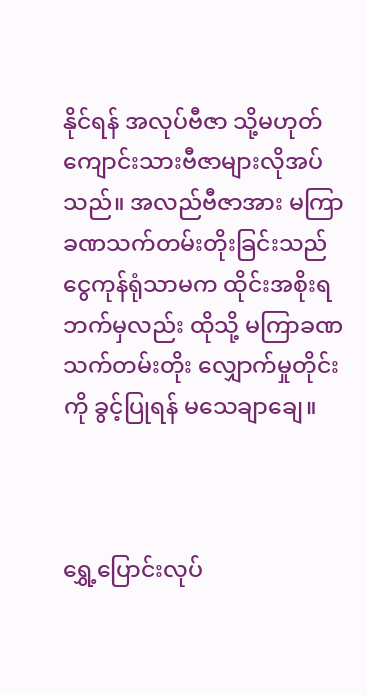နိုင်ရန် အလုပ်ဗီဇာ သို့မဟုတ် ကျောင်းသားဗီဇာများလိုအပ်သည်။ အလည်ဗီဇာအား မကြာခဏသက်တမ်းတိုးခြင်းသည် ငွေကုန်ရုံသာမက ထိုင်းအစိုးရဘက်မှလည်း ထိုသို့ မကြာခဏ သက်တမ်းတိုး လျှောက်မှုတိုင်းကို ခွင့်ပြုရန် မသေချာချေ။



ရွှေ့ပြောင်းလုပ်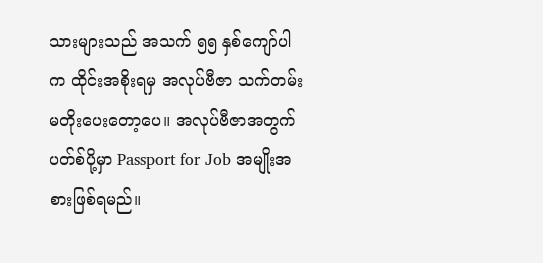သားများသည် အသက် ၅၅ နှစ်ကျော်ပါက ထိုင်းအစိုးရမှ အလုပ်ဗီဇာ သက်တမ်း မတိုးပေးတော့ပေ။ အလုပ်ဗီဇာအတွက် ပတ်စ်ပို့မှာ Passport for Job အမျိုးအစားဖြစ်ရမည်။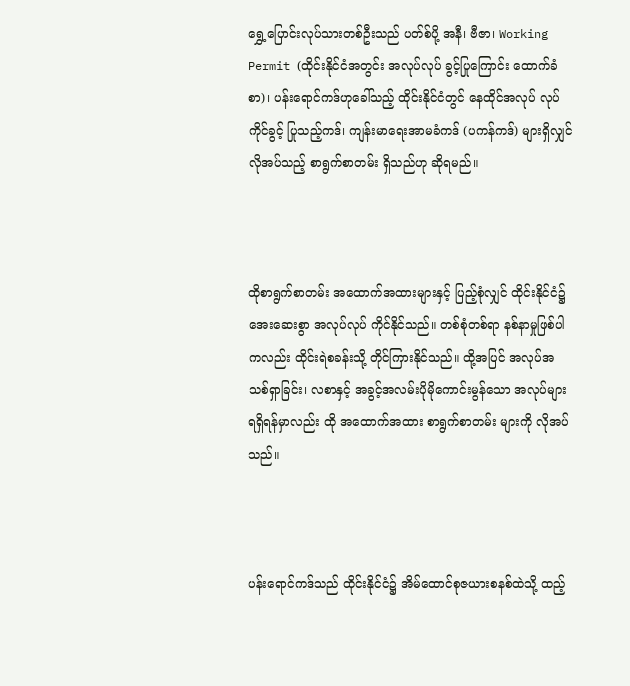ရွှေ့ပြောင်းလုပ်သားတစ်ဦးသည် ပတ်စ်ပို့ အနီ၊ ဗီဇာ၊ Working Permit (ထိုင်းနိုင်ငံအတွင်း အလုပ်လုပ် ခွင့်ပြုကြောင်း ထောက်ခံစာ)၊ ပန်းရောင်ကဒ်ဟုခေါ်သည့် ထိုင်းနိုင်ငံတွင် နေထိုင်အလုပ် လုပ်ကိုင်ခွင့် ပြုသည့်ကဒ်၊ ကျန်းမာရေးအာမခံကဒ် (ပကန်ကဒ်) များရှိလျှင် လိုအပ်သည့် စာရွက်စာတမ်း ရှိသည်ဟု ဆိုရမည်။



ထိုစာရွက်စာတမ်း အထောက်အထားများနှင့် ပြည့်စုံလျှင် ထိုင်းနိုင်ငံ၌ အေးဆေးစွာ အလုပ်လုပ် ကိုင်နိုင်သည်။ တစ်စုံတစ်ရာ နစ်နာမှုဖြစ်ပါကလည်း ထိုင်းရဲစခန်းသို့ တိုင်ကြားနိုင်သည်။ ထို့အပြင် အလုပ်အသစ်ရှာခြင်း၊ လစာနှင့် အခွင့်အလမ်းပိုမိုကောင်းမွန်သော အလုပ်များရရှိရန်မှာလည်း ထို အထောက်အထား စာရွက်စာတမ်း များကို လိုအပ်သည်။



ပန်းရောင်ကဒ်သည် ထိုင်းနိုင်ငံ၌ အိမ်ထောင်စုဇယားစနစ်ထဲသို့ ထည့်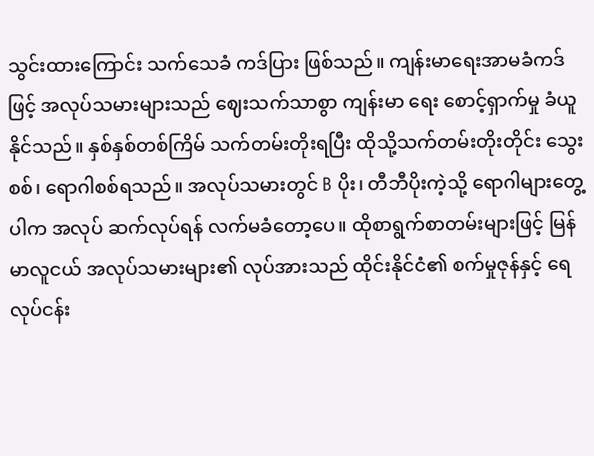သွင်းထားကြောင်း သက်သေခံ ကဒ်ပြား ဖြစ်သည်။ ကျန်းမာရေးအာမခံကဒ်ဖြင့် အလုပ်သမားများသည် ဈေးသက်သာစွာ ကျန်းမာ ရေး စောင့်ရှာက်မှု ခံယူနိုင်သည်။ နှစ်နှစ်တစ်ကြိမ် သက်တမ်းတိုးရပြီး ထိုသို့သက်တမ်းတိုးတိုင်း သွေးစစ်၊ ရောဂါစစ်ရသည်။ အလုပ်သမားတွင် B ပိုး၊ တီဘီပိုးကဲ့သို့ ရောဂါများတွေ့ပါက အလုပ် ဆက်လုပ်ရန် လက်မခံတော့ပေ။ ထိုစာရွက်စာတမ်းများဖြင့် မြန်မာလူငယ် အလုပ်သမားများ၏ လုပ်အားသည် ထိုင်းနိုင်ငံ၏ စက်မှုဇုန်နှင့် ရေလုပ်ငန်း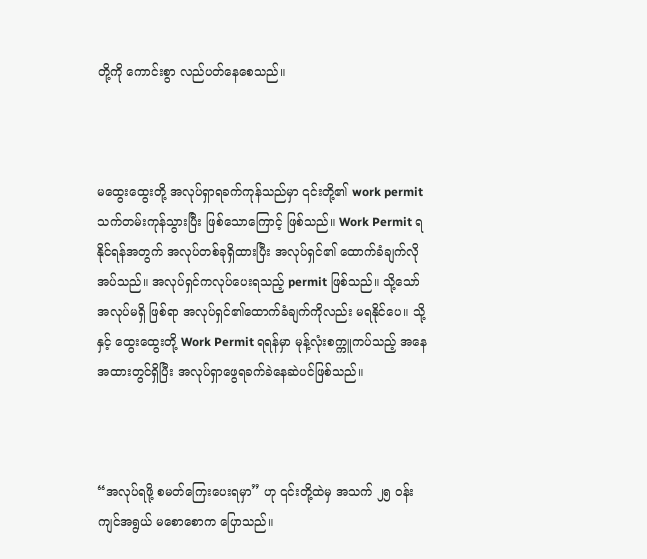တို့ကို ကောင်းစွာ လည်ပတ်နေစေသည်။



မထွေးထွေးတို့ အလုပ်ရှာရခက်ကုန်သည်မှာ ၎င်းတို့၏ work permit သက်တမ်းကုန်သွားပြီး ဖြစ်သောကြောင့် ဖြစ်သည်။ Work Permit ရနိုင်ရန်အတွက် အလုပ်တစ်ခုရှိထားပြီး အလုပ်ရှင်၏ ထောက်ခံချက်လိုအပ်သည်။ အလုပ်ရှင်ကလုပ်ပေးရသည့် permit ဖြစ်သည်။ သို့သော် အလုပ်မရှိ ဖြစ်ရာ အလုပ်ရှင်၏ထောက်ခံချက်ကိုလည်း မရနိုင်ပေ။ သို့နှင့် ထွေးထွေးတို့ Work Permit ရရန်မှာ မုန့်လုံးစက္ကူကပ်သည့် အနေအထားတွင်ရှိပြီး အလုပ်ရှာဖွေရခက်ခဲနေဆဲပင်ဖြစ်သည်။



“အလုပ်ရဖို့ စမတ်ကြေးပေးရမှာ” ဟု ၎င်းတို့ထဲမှ အသက် ၂၅ ဝန်းကျင်အရွယ် မစောစောက ပြောသည်။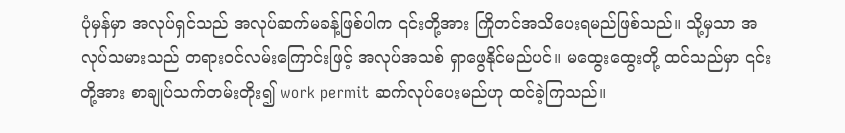ပုံမှန်မှာ အလုပ်ရှင်သည် အလုပ်ဆက်မခန့်ဖြစ်ပါက ၎င်းတို့အား ကြိုတင်အသိပေးရမည်ဖြစ်သည်။ သို့မှသာ အလုပ်သမားသည် တရားဝင်လမ်းကြောင်းဖြင့် အလုပ်အသစ် ရှာဖွေနိုင်မည်ပင်။ မထွေးထွေးတို့ ထင်သည်မှာ ၎င်းတို့အား စာချုပ်သက်တမ်းတိုး၍ work permit ဆက်လုပ်ပေးမည်ဟု ထင်ခဲ့ကြသည်။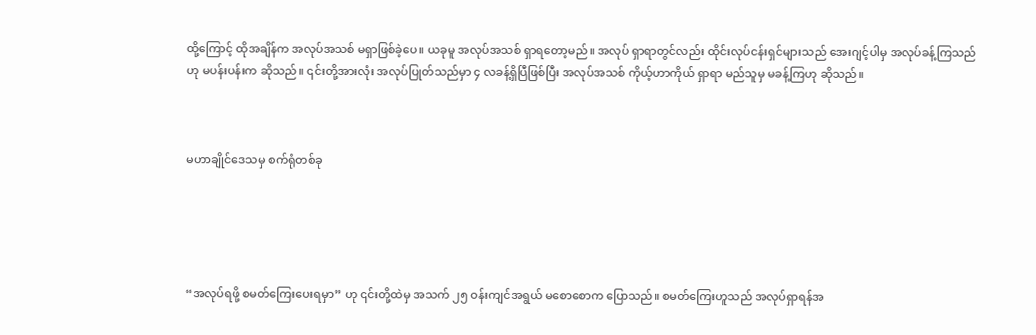ထို့ကြောင့် ထိုအချိန်က အလုပ်အသစ် မရှာဖြစ်ခဲ့ပေ။ ယခုမူ အလုပ်အသစ် ရှာရတော့မည်။ အလုပ် ရှာရာတွင်လည်း ထိုင်းလုပ်ငန်းရှင်များသည် အေးဂျင့်ပါမှ အလုပ်ခန့်ကြသည်ဟု မပန်းပန်းက ဆိုသည်။ ၎င်းတို့အားလုံး အလုပ်ပြုတ်သည်မှာ ၄ လခန့်ရှိပြီဖြစ်ပြီး အလုပ်အသစ် ကိုယ့်ဟာကိုယ် ရှာရာ မည်သူမှ မခန့်ကြဟု ဆိုသည်။



မဟာချိုင်ဒေသမှ စက်ရုံတစ်ခု





“အလုပ်ရဖို့ စမတ်ကြေးပေးရမှာ” ဟု ၎င်းတို့ထဲမှ အသက် ၂၅ ဝန်းကျင်အရွယ် မစောစောက ပြောသည်။ စမတ်ကြေးဟူသည် အလုပ်ရှာရန်အ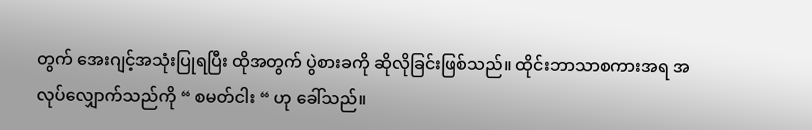တွက် အေးဂျင့်အသုံးပြုရပြီး ထိုအတွက် ပွဲစားခကို ဆိုလိုခြင်းဖြစ်သည်။ ထိုင်းဘာသာစကားအရ အလုပ်လျှောက်သည်ကို “ စမတ်ငါး “ ဟု ခေါ်သည်။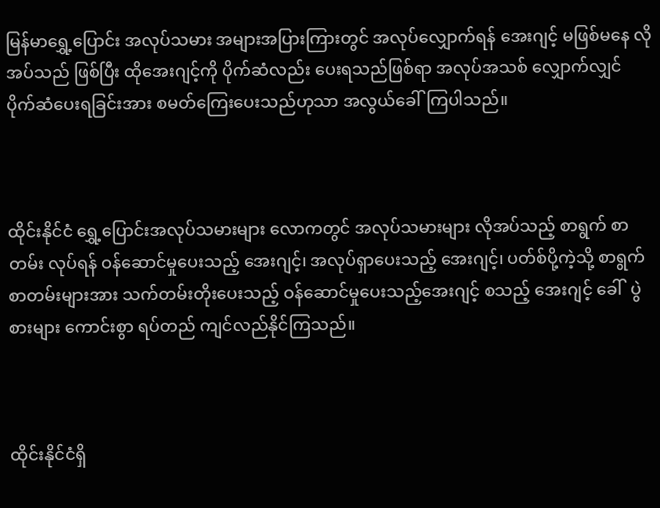မြန်မာရွှေ့ပြောင်း အလုပ်သမား အများအပြားကြားတွင် အလုပ်လျှောက်ရန် အေးဂျင့် မဖြစ်မနေ လိုအပ်သည် ဖြစ်ပြီး ထိုအေးဂျင့်ကို ပိုက်ဆံလည်း ပေးရသည်ဖြစ်ရာ အလုပ်အသစ် လျှောက်လျှင် ပိုက်ဆံပေးရခြင်းအား စမတ်ကြေးပေးသည်ဟုသာ အလွယ်ခေါ်ကြပါသည်။



ထိုင်းနိုင်ငံ ရွှေ့ပြောင်းအလုပ်သမားများ လောကတွင် အလုပ်သမားများ လိုအပ်သည့် စာရွက် စာတမ်း လုပ်ရန် ဝန်ဆောင်မှုပေးသည့် အေးဂျင့်၊ အလုပ်ရှာပေးသည့် အေးဂျင့်၊ ပတ်စ်ပို့ကဲ့သို့ စာရွက်စာတမ်းများအား သက်တမ်းတိုးပေးသည့် ဝန်ဆောင်မှုပေးသည့်အေးဂျင့် စသည့် အေးဂျင့် ခေါ်  ပွဲစားများ ကောင်းစွာ ရပ်တည် ကျင်လည်နိုင်ကြသည်။



ထိုင်းနိုင်ငံရှိ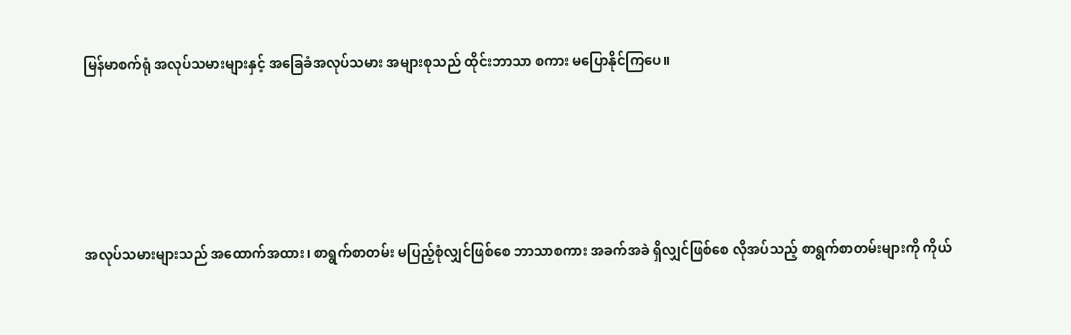မြန်မာစက်ရုံ အလုပ်သမားများနှင့် အခြေခံအလုပ်သမား အများစုသည် ထိုင်းဘာသာ စကား မပြောနိုင်ကြပေ။





အလုပ်သမားများသည် အထောက်အထား၊ စာရွက်စာတမ်း မပြည့်စုံလျှင်ဖြစ်စေ ဘာသာစကား အခက်အခဲ ရှိလျှင်ဖြစ်စေ လိုအပ်သည့် စာရွက်စာတမ်းများကို ကိုယ်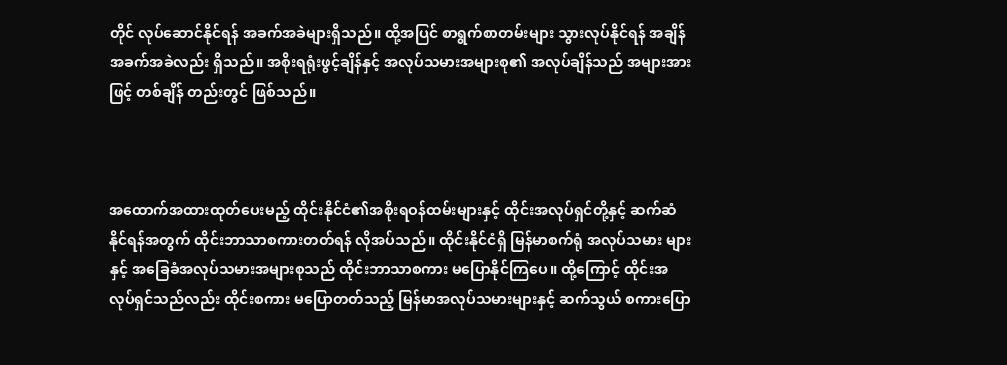တိုင် လုပ်ဆောင်နိုင်ရန် အခက်အခဲများရှိသည်။ ထို့အပြင် စာရွက်စာတမ်းများ သွားလုပ်နိုင်ရန် အချိန် အခက်အခဲလည်း ရှိသည်။ အစိုးရရုံးဖွင့်ချိန်နှင့် အလုပ်သမားအများစု၏ အလုပ်ချိန်သည် အများအားဖြင့် တစ်ချိန် တည်းတွင် ဖြစ်သည်။



အထောက်အထားထုတ်ပေးမည့် ထိုင်းနိုင်ငံ၏အစိုးရဝန်ထမ်းများနှင့် ထိုင်းအလုပ်ရှင်တို့နှင့် ဆက်ဆံ နိုင်ရန်အတွက် ထိုင်းဘာသာစကားတတ်ရန် လိုအပ်သည်။ ထိုင်းနိုင်ငံရှိ မြန်မာစက်ရုံ အလုပ်သမား များနှင့် အခြေခံအလုပ်သမားအများစုသည် ထိုင်းဘာသာစကား မပြောနိုင်ကြပေ။ ထို့ကြောင့် ထိုင်းအလုပ်ရှင်သည်လည်း ထိုင်းစကား မပြောတတ်သည့် မြန်မာအလုပ်သမားများနှင့် ဆက်သွယ် စကားပြော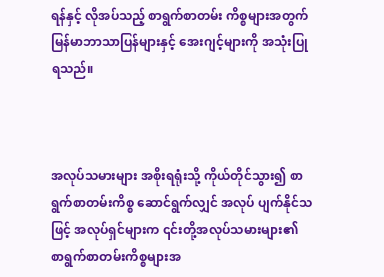ရန်နှင့် လိုအပ်သည့် စာရွက်စာတမ်း ကိစ္စများအတွက် မြန်မာဘာသာပြန်များနှင့် အေးဂျင့်များကို အသုံးပြုရသည်။



အလုပ်သမားများ အစိုးရရုံးသို့ ကိုယ်တိုင်သွား၍ စာရွက်စာတမ်းကိစ္စ ဆောင်ရွက်လျှင် အလုပ် ပျက်နိုင်သဖြင့် အလုပ်ရှင်များက ၎င်းတို့အလုပ်သမားများ၏ စာရွက်စာတမ်းကိစ္စများအ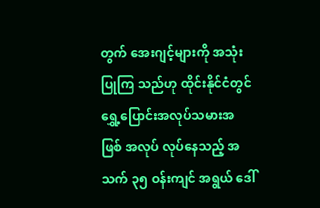တွက် အေးဂျင့်များကို အသုံးပြုကြ သည်ဟု ထိုင်းနိုင်ငံတွင် ရွှေ့ပြောင်းအလုပ်သမားအဖြစ် အလုပ် လုပ်နေသည့် အသက် ၃၅ ဝန်းကျင် အရွယ် ဒေါ်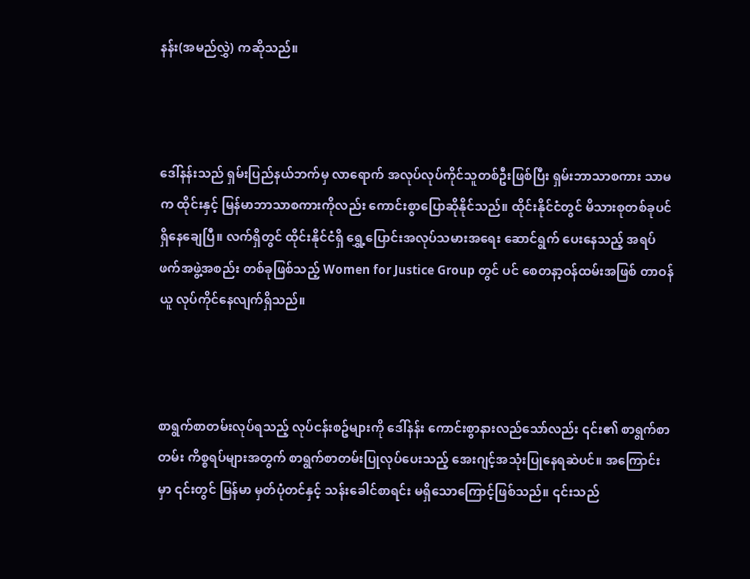နန်း(အမည်လွှဲ) ကဆိုသည်။



ဒေါ်နန်းသည် ရှမ်းပြည်နယ်ဘက်မှ လာရောက် အလုပ်လုပ်ကိုင်သူတစ်ဦးဖြစ်ပြီး ရှမ်းဘာသာစကား သာမက ထိုင်းနှင့် မြန်မာဘာသာစကားကိုလည်း ကောင်းစွာပြောဆိုနိုင်သည်။ ထိုင်းနိုင်ငံတွင် မိသားစုတစ်ခုပင် ရှိနေချေပြီ။ လက်ရှိတွင် ထိုင်းနိုင်ငံရှိ ရွှေ့ပြောင်းအလုပ်သမားအရေး ဆောင်ရွက် ပေးနေသည့် အရပ်ဖက်အဖွဲ့အစည်း တစ်ခုဖြစ်သည့် Women for Justice Group တွင် ပင် စေတနာ့ဝန်ထမ်းအဖြစ် တာဝန်ယူ လုပ်ကိုင်နေလျက်ရှိသည်။



စာရွက်စာတမ်းလုပ်ရသည့် လုပ်ငန်းစဥ်များကို ဒေါ်နန်း ကောင်းစွာနားလည်သော်လည်း ၎င်း၏ စာရွက်စာတမ်း ကိစ္စရပ်များအတွက် စာရွက်စာတမ်းပြုလုပ်ပေးသည့် အေးဂျင့်အသုံးပြုနေရဆဲပင်။ အကြောင်းမှာ ၎င်းတွင် မြန်မာ မှတ်ပုံတင်နှင့် သန်းခေါင်စာရင်း မရှိသောကြောင့်ဖြစ်သည်။ ၎င်းသည်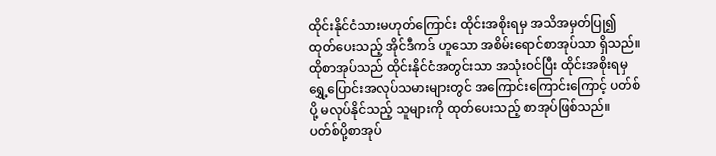ထိုင်းနိုင်ငံသားမဟုတ်ကြောင်း ထိုင်းအစိုးရမှ အသိအမှတ်ပြု၍ ထုတ်ပေးသည့် အိုင်ဒီကဒ် ဟူသော အစိမ်းရောင်စာအုပ်သာ ရှိသည်။ ထိုစာအုပ်သည် ထိုင်းနိုင်ငံအတွင်းသာ အသုံးဝင်ပြီး ထိုင်းအစိုးရမှ ရွှေ့ပြောင်းအလုပ်သမားများတွင် အကြောင်းကြောင်းကြောင့် ပတ်စ်ပို့ မလုပ်နိုင်သည့် သူများကို ထုတ်ပေးသည့် စာအုပ်ဖြစ်သည်။ ပတ်စ်ပို့စာအုပ်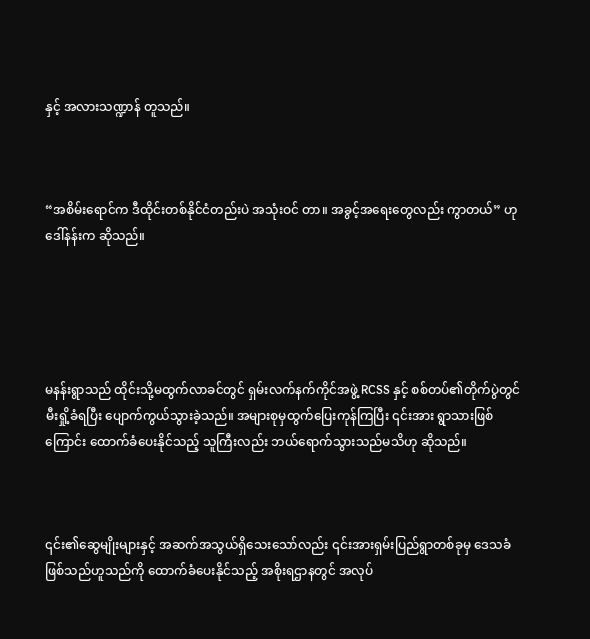နှင့် အလားသဏ္ဍာန် တူသည်။



“အစိမ်းရောင်က ဒီထိုင်းတစ်နိုင်ငံတည်းပဲ အသုံးဝင် တာ။ အခွင့်အရေးတွေလည်း ကွာတယ်” ဟု ဒေါ်နန်းက ဆိုသည်။





မနန်းရွာသည် ထိုင်းသို့မထွက်လာခင်တွင် ရှမ်းလက်နက်ကိုင်အဖွဲ့ RCSS နှင့် စစ်တပ်၏တိုက်ပွဲတွင် မီးရှို့ခံရပြီး ပျောက်ကွယ်သွားခဲ့သည်။ အများစုမှထွက်ပြေးကုန်ကြပြီး ၎င်းအား ရွာသားဖြစ်ကြောင်း ထောက်ခံပေးနိုင်သည့် သူကြီးလည်း ဘယ်ရောက်သွားသည်မသိဟု ဆိုသည်။



၎င်း၏ဆွေမျိုးများနှင့် အဆက်အသွယ်ရှိသေးသော်လည်း ၎င်းအားရှမ်းပြည်ရွာတစ်ခုမှ ဒေသခံ ဖြစ်သည်ဟူသည်ကို ထောက်ခံပေးနိုင်သည့် အစိုးရဌာနတွင် အလုပ်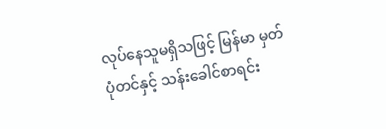လုပ်နေသူမရှိသဖြင့် မြန်မာ မှတ်ပုံတင်နှင့် သန်းခေါင်စာရင်း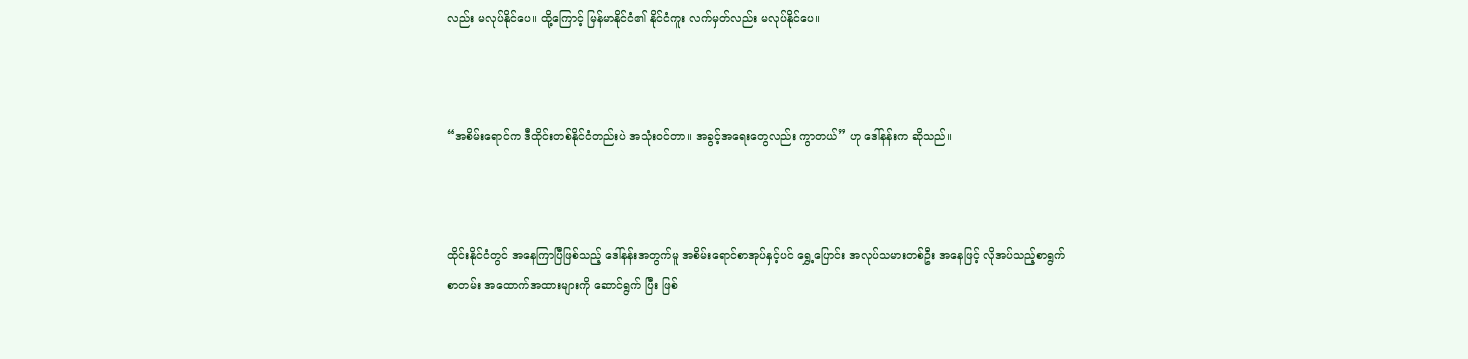လည်း မလုပ်နိုင်ပေ။ ထို့ကြောင့် မြန်မာနိုင်ငံ၏ နိုင်ငံကူး လက်မှတ်လည်း မလုပ်နိုင်ပေ။



“အစိမ်းရောင်က ဒီထိုင်းတစ်နိုင်ငံတည်းပဲ အသုံးဝင်တာ။ အခွင့်အရေးတွေလည်း ကွာတယ်” ဟု ဒေါ်နန်းက ဆိုသည်။



ထိုင်းနိုင်ငံတွင် အနေကြာပြီဖြစ်သည့် ဒေါ်နန်းအတွက်မူ အစိမ်းရောင်စာအုပ်နှင့်ပင် ရွှေ့ပြောင်း အလုပ်သမားတစ်ဦး အနေဖြင့် လိုအပ်သည့်စာရွက်စာတမ်း အထောက်အထားများကို ဆောင်ရွက် ပြီး ဖြစ်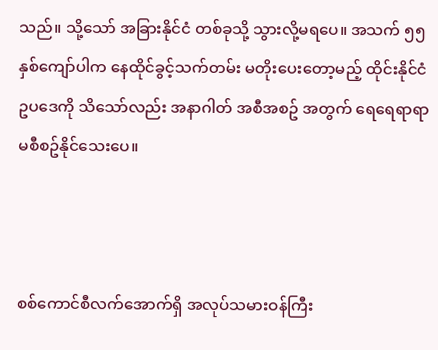သည်။ သို့သော် အခြားနိုင်ငံ တစ်ခုသို့ သွားလို့မရပေ။ အသက် ၅၅ နှစ်ကျော်ပါက နေထိုင်ခွင့်သက်တမ်း မတိုးပေးတော့မည့် ထိုင်းနိုင်ငံ ဥပဒေကို သိသော်လည်း အနာဂါတ် အစီအစဥ် အတွက် ရေရေရာရာ မစီစဥ်နိုင်သေးပေ။



စစ်ကောင်စီလက်အောက်ရှိ အလုပ်သမားဝန်ကြီး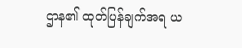ဌာန၏ ထုတ်ပြန်ချက်အရ ယ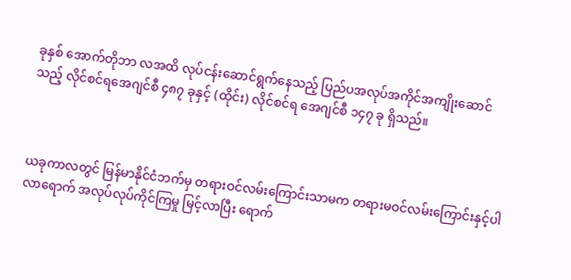ခုနှစ် အောက်တိုဘာ လအထိ လုပ်ငန်းဆောင်ရွက်နေသည့် ပြည်ပအလုပ်အကိုင်အကျိုးဆောင်သည့် လိုင်စင်ရအေဂျင်စီ ၄၈၇ ခုနှင့် (ထိုင်း) လိုင်စင်ရ အေဂျင်စီ ၁၄၇ ခု ရှိသည်။



ယခုကာလတွင် မြန်မာနိုင်ငံဘက်မှ တရားဝင်လမ်းကြောင်းသာမက တရားမဝင်လမ်းကြောင်းနှင့်ပါ လာရောက် အလုပ်လုပ်ကိုင်ကြမှု မြင့်လာပြီး ရောက်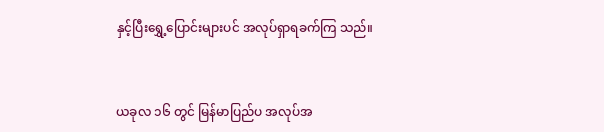နှင့်ပြီးရွှေ့ပြောင်းများပင် အလုပ်ရှာရခက်ကြ သည်။



ယခုလ ၁၆ တွင် မြန်မာပြည်ပ အလုပ်အ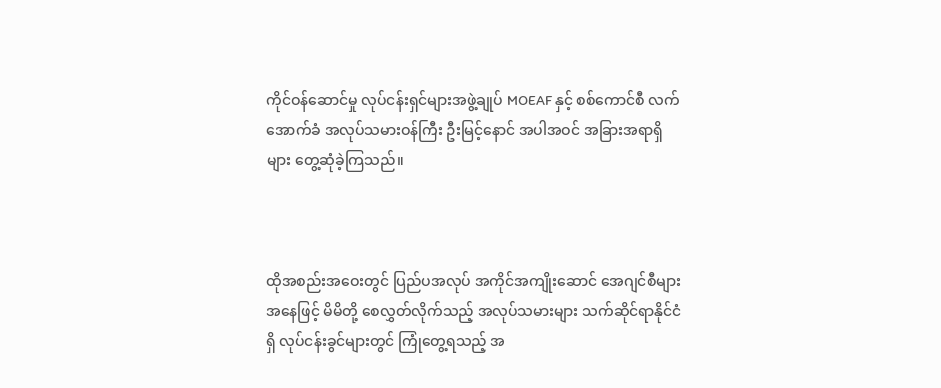ကိုင်ဝန်ဆောင်မှု လုပ်ငန်းရှင်များအဖွဲ့ချုပ် MOEAF နှင့် စစ်ကောင်စီ လက်အောက်ခံ အလုပ်သမားဝန်ကြီး ဦးမြင့်နောင် အပါအဝင် အခြားအရာရှိများ တွေ့ဆုံခဲ့ကြသည်။



ထိုအစည်းအဝေးတွင် ပြည်ပအလုပ် အကိုင်အကျိုးဆောင် အေဂျင်စီများအနေဖြင့် မိမိတို့ စေလွှတ်လိုက်သည့် အလုပ်သမားများ သက်ဆိုင်ရာနိုင်ငံရှိ လုပ်ငန်းခွင်များတွင် ကြုံတွေ့ရသည့် အ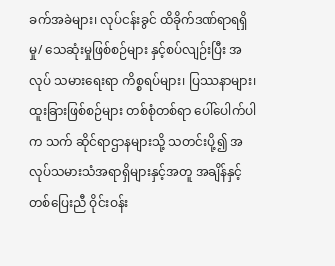ခက်အခဲများ၊ လုပ်ငန်းခွင် ထိခိုက်ဒဏ်ရာရရှိမှု/ သေဆုံးမှုဖြစ်စဉ်များ နှင့်စပ်လျဉ်းပြီး အလုပ် သမားရေးရာ ကိစ္စရပ်များ၊ ပြဿနာများ၊ ထူးခြားဖြစ်စဉ်များ တစ်စုံတစ်ရာ ပေါ်ပေါက်ပါက သက် ဆိုင်ရာဌာနများသို့ သတင်းပို့၍ အလုပ်သမားသံအရာရှိများနှင့်အတူ အချိန်နှင့်တစ်ပြေးညီ ဝိုင်းဝန်း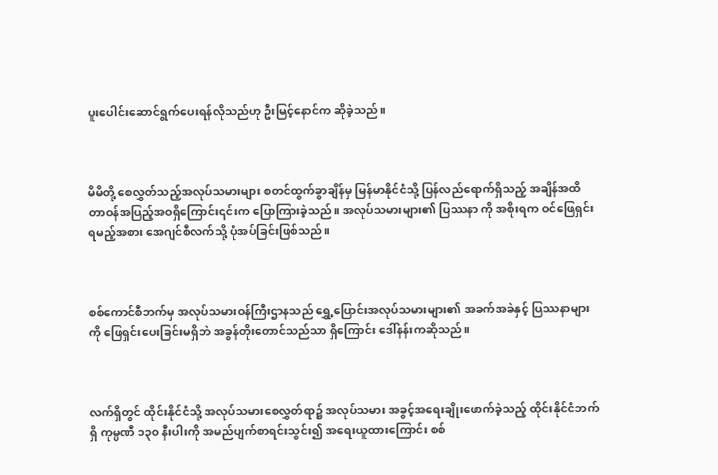ပူးပေါင်းဆောင်ရွက်ပေးရန်လိုသည်ဟု ဦးမြင့်နောင်က ဆိုခဲ့သည်။



မိမိတို့ စေလွှတ်သည့်အလုပ်သမားများ စတင်ထွက်ခွာချိန်မှ မြန်မာနိုင်ငံသို့ ပြန်လည်ရောက်ရှိသည့် အချိန်အထိ တာဝန်အပြည့်အဝရှိကြောင်း၎င်းက ပြောကြားခဲ့သည်။ အလုပ်သမားများ၏ ပြဿနာ ကို အစိုးရက ဝင်ဖြေရှင်းရမည့်အစား အေဂျင်စီလက်သို့ ပုံအပ်ခြင်းဖြစ်သည်။



စစ်ကောင်စီဘက်မှ အလုပ်သမားဝန်ကြီးဌာနသည် ရွှေ့ပြောင်းအလုပ်သမားများ၏ အခက်အခဲနှင့် ပြဿနာများကို ဖြေရှင်းပေးခြင်းမရှိဘဲ အခွန်တိုးတောင်သည်သာ ရှိကြောင်း ဒေါ်နန်းကဆိုသည်။



လက်ရှိတွင် ထိုင်းနိုင်ငံသို့ အလုပ်သမားစေလွှတ်ရာ၌ အလုပ်သမား အခွင့်အရေးချိုးဖောက်ခဲ့သည့် ထိုင်းနိုင်ငံဘက်ရှိ ကုမ္ပဏီ ၁၃၀ နီးပါးကို အမည်ပျက်စာရင်းသွင်း၍ အရေးယူထားကြောင်း စစ်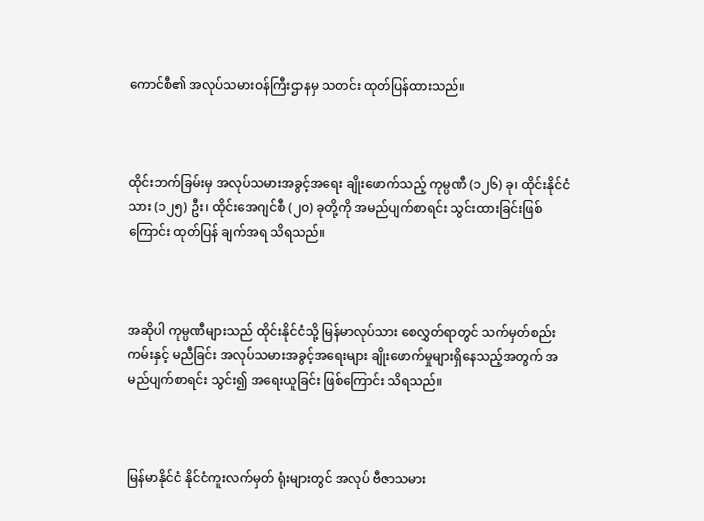ကောင်စီ၏ အလုပ်သမားဝန်ကြီးဌာနမှ သတင်း ထုတ်ပြန်ထားသည်။



ထိုင်းဘက်ခြမ်းမှ အလုပ်သမားအခွင့်အရေး ချိုးဖောက်သည့် ကုမ္ပဏီ (၁၂၆) ခု၊ ထိုင်းနိုင်ငံသား (၁၂၅) ဦး၊ ထိုင်းအေဂျင်စီ (၂၀) ခုတို့ကို အမည်ပျက်စာရင်း သွင်းထားခြင်းဖြစ်ကြောင်း ထုတ်ပြန် ချက်အရ သိရသည်။



အဆိုပါ ကုမ္ပဏီများသည် ထိုင်းနိုင်ငံသို့ မြန်မာလုပ်သား စေလွှတ်ရာတွင် သက်မှတ်စည်းကမ်းနှင့် မညီခြင်း အလုပ်သမားအခွင့်အရေးများ ချိုးဖောက်မှုများရှိနေသည့်အတွက် အမည်ပျက်စာရင်း သွင်း၍ အရေးယူခြင်း ဖြစ်ကြောင်း သိရသည်။



မြန်မာနိုင်ငံ နိုင်ငံကူးလက်မှတ် ရုံးများတွင် အလုပ် ဗီဇာသမား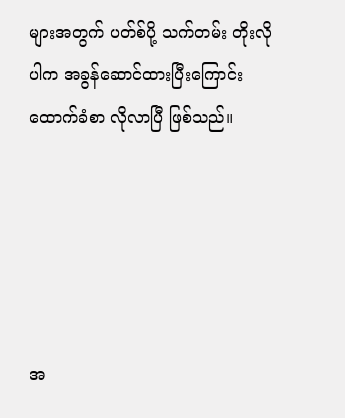များအတွက် ပတ်စ်ပို့ သက်တမ်း တိုးလို ပါက အခွန်ဆောင်ထားပြီးကြောင်း ထောက်ခံစာ လိုလာပြီ ဖြစ်သည်။





အ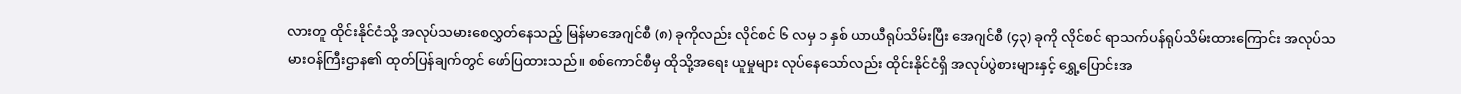လားတူ ထိုင်းနိုင်ငံသို့ အလုပ်သမားစေလွှတ်နေသည့် မြန်မာအေဂျင်စီ (၈) ခုကိုလည်း လိုင်စင် ၆ လမှ ၁ နှစ် ယာယီရုပ်သိမ်းပြီး အေဂျင်စီ (၄၃) ခုကို လိုင်စင် ရာသက်ပန်ရုပ်သိမ်းထားကြောင်း အလုပ်သမားဝန်ကြီးဌာန၏ ထုတ်ပြန်ချက်တွင် ဖော်ပြထားသည်။ စစ်ကောင်စီမှ ထိုသို့အရေး ယူမှုများ လုပ်နေသော်လည်း ထိုင်းနိုင်ငံရှိ အလုပ်ပွဲစားများနှင့် ရွှေ့ပြောင်းအ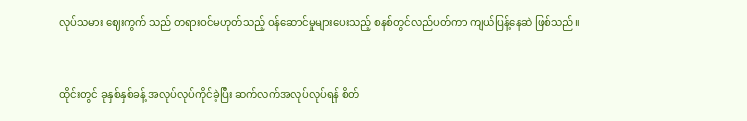လုပ်သမား ဈေးကွက် သည် တရားဝင်မဟုတ်သည့် ဝန်ဆောင်မှုများပေးသည့် စနစ်တွင်လည်ပတ်ကာ ကျယ်ပြန့်နေဆဲ ဖြစ်သည်။



ထိုင်းတွင် ခုနှစ်နှစ်ခန့် အလုပ်လုပ်ကိုင်ခဲ့ပြီး ဆက်လက်အလုပ်လုပ်ရန် စိတ်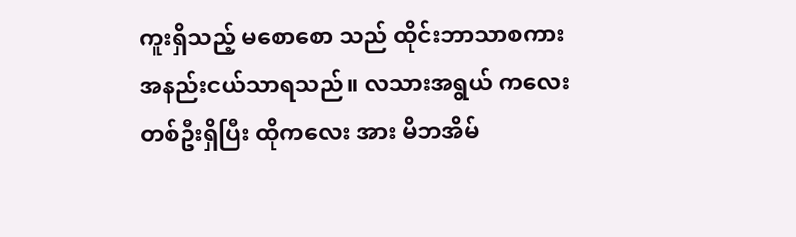ကူးရှိသည့် မစောစော သည် ထိုင်းဘာသာစကား အနည်းငယ်သာရသည်။ လသားအရွယ် ကလေးတစ်ဦးရှိပြီး ထိုကလေး အား မိဘအိမ်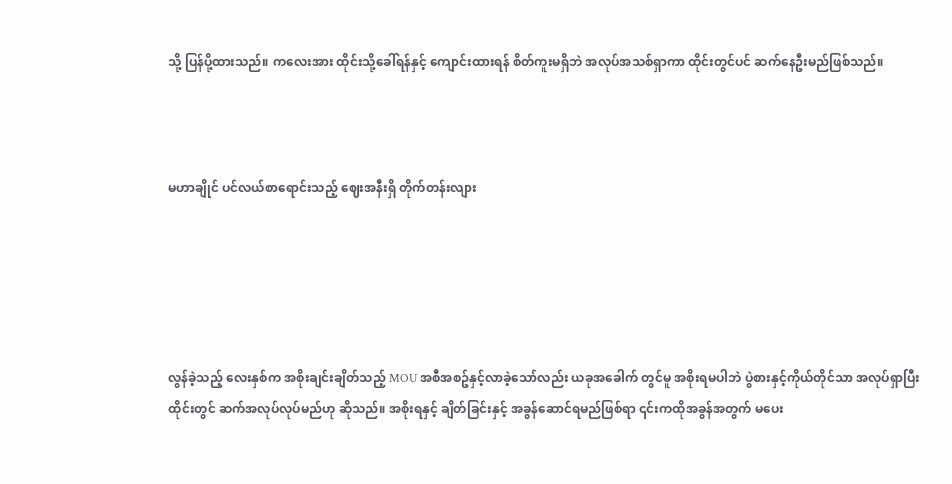သို့ ပြန်ပို့ထားသည်။ ကလေးအား ထိုင်းသို့ခေါ်ရန်နှင့် ကျောင်းထားရန် စိတ်ကူးမရှိဘဲ အလုပ်အသစ်ရှာကာ ထိုင်းတွင်ပင် ဆက်နေဦးမည်ဖြစ်သည်။



မဟာချိုင် ပင်လယ်စာရောင်းသည့် ဈေးအနီးရှိ တိုက်တန်းလျား





လွန်ခဲ့သည့် လေးနှစ်က အစိုးချင်းချိတ်သည့် MOU အစီအစဥ်နှင့်လာခဲ့သော်လည်း ယခုအခေါက် တွင်မူ အစိုးရမပါဘဲ ပွဲစားနှင့်ကိုယ်တိုင်သာ အလုပ်ရှာပြီး ထိုင်းတွင် ဆက်အလုပ်လုပ်မည်ဟု ဆိုသည်။ အစိုးရနှင့် ချိတ်ခြင်းနှင့် အခွန်ဆောင်ရမည်ဖြစ်ရာ ၎င်းကထိုအခွန်အတွက် မပေး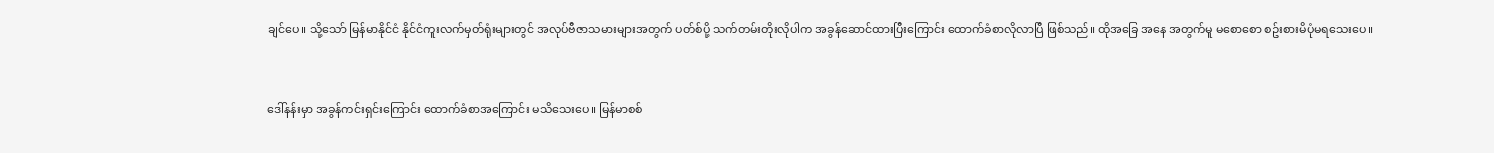ချင်ပေ။ သို့သော် မြန်မာနိုင်ငံ နိုင်ငံကူးလက်မှတ်ရုံးများတွင် အလုပ်ဗီဇာသမားများအတွက် ပတ်စ်ပို့ သက်တမ်းတိုးလိုပါက အခွန်ဆောင်ထားပြီးကြောင်း ထောက်ခံစာလိုလာပြီ ဖြစ်သည်။ ထိုအခြေ အနေ အတွက်မူ မစောစော စဥ်းစားမိပုံမရသေးပေ။



ဒေါ်နန်းမှာ အခွန်ကင်းရှင်းကြောင်း ထောက်ခံစာအကြောင်း မသိသေးပေ။ မြန်မာစစ်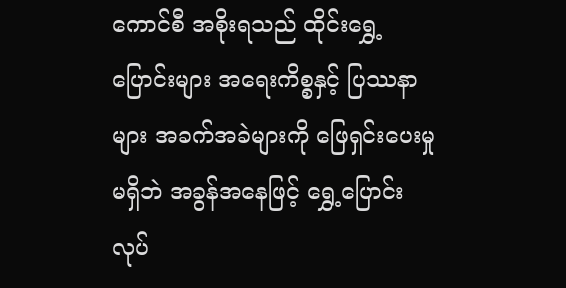ကောင်စီ အစိုးရသည် ထိုင်းရွှေ့ပြောင်းများ အရေးကိစ္စနှင့် ပြဿနာများ အခက်အခဲများကို ဖြေရှင်းပေးမှု မရှိဘဲ အခွန်အနေဖြင့် ရွှေ့ပြောင်းလုပ်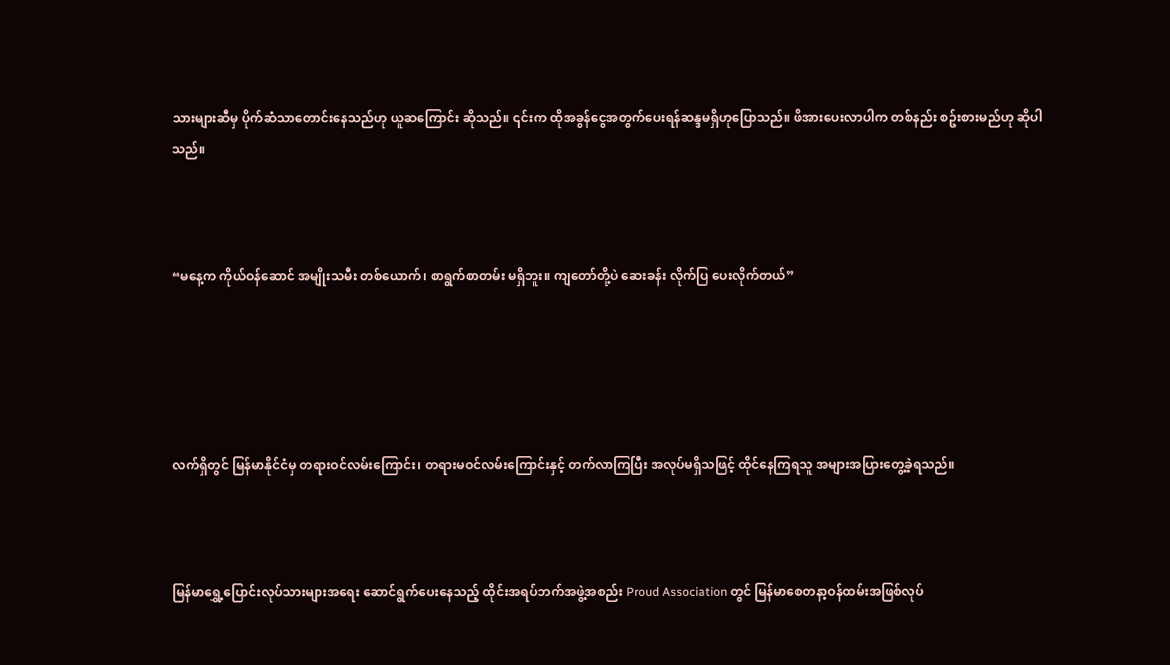သားများဆီမှ ပိုက်ဆံသာတောင်းနေသည်ဟု ယူဆကြောင်း ဆိုသည်။ ၎င်းက ထိုအခွန်ငွေအတွက်ပေးရန်ဆန္ဒမရှိဟုပြောသည်။ ဖိအားပေးလာပါက တစ်နည်း စဥ်းစားမည်ဟု ဆိုပါသည်။



“မနေ့က ကိုယ်ဝန်ဆောင် အမျိုးသမီး တစ်ယောက်၊ စာရွက်စာတမ်း မရှိဘူး။ ကျတော်တို့ပဲ ဆေးခန်း လိုက်ပြ ပေးလိုက်တယ်”





လက်ရှိတွင် မြန်မာနိုင်ငံမှ တရားဝင်လမ်းကြောင်း၊ တရားမဝင်လမ်းကြောင်းနှင့် တက်လာကြပြီး အလုပ်မရှိသဖြင့် ထိုင်နေကြရသူ အများအပြားတွေ့ခဲ့ရသည်။



မြန်မာရွှေ့ပြောင်းလုပ်သားများအရေး ဆောင်ရွက်ပေးနေသည့် ထိုင်းအရပ်ဘက်အဖွဲ့အစည်း Proud Association တွင် မြန်မာစေတနာ့ဝန်ထမ်းအဖြစ်လုပ်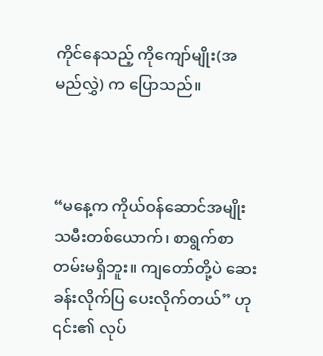ကိုင်နေသည့် ကိုကျော်မျိုး(အမည်လွှဲ) က ပြောသည်။



“မနေ့က ကိုယ်ဝန်ဆောင်အမျိုးသမီးတစ်ယောက်၊ စာရွက်စာတမ်းမရှိဘူး။ ကျတော်တို့ပဲ ဆေးခန်းလိုက်ပြ ပေးလိုက်တယ်” ဟု ၎င်း၏ လုပ်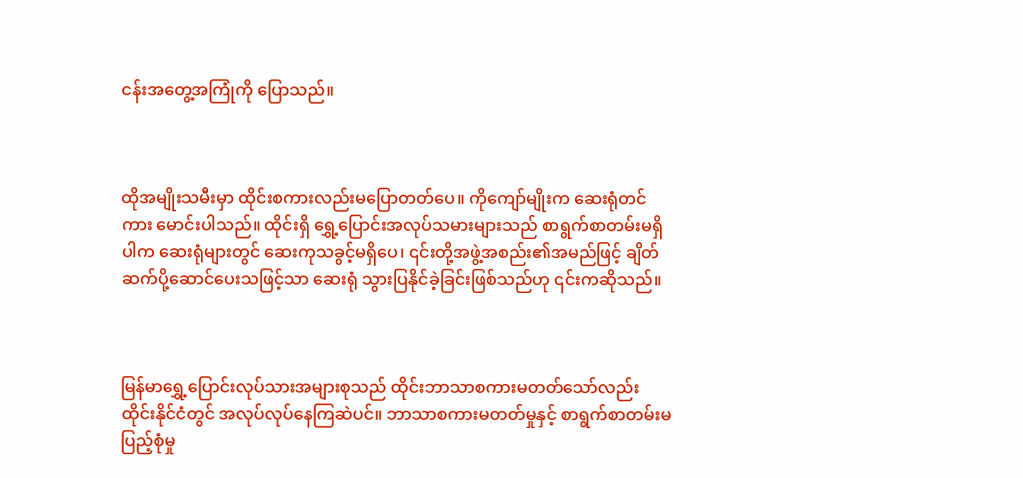ငန်းအတွေ့အကြုံကို ပြောသည်။



ထိုအမျိုးသမီးမှာ ထိုင်းစကားလည်းမပြောတတ်ပေ။ ကိုကျော်မျိုးက ဆေးရုံတင်ကား မောင်းပါသည်။ ထိုင်းရှိ ရွှေ့ပြောင်းအလုပ်သမားများသည် စာရွက်စာတမ်းမရှိပါက ဆေးရုံများတွင် ဆေးကုသခွင့်မရှိပေ၊ ၎င်းတို့အဖွဲ့အစည်း၏အမည်ဖြင့် ချိတ်ဆက်ပို့ဆောင်ပေးသဖြင့်သာ ဆေးရုံ သွားပြနိုင်ခဲ့ခြင်းဖြစ်သည်ဟု ၎င်းကဆိုသည်။



မြန်မာရွှေ့ပြောင်းလုပ်သားအများစုသည် ထိုင်းဘာသာစကားမတတ်သော်လည်း ထိုင်းနိုင်ငံတွင် အလုပ်လုပ်နေကြဆဲပင်။ ဘာသာစကားမတတ်မှုနှင့် စာရွက်စာတမ်းမပြည့်စုံမှု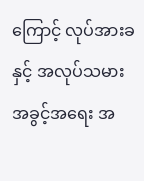ကြောင့် လုပ်အားခ နှင့် အလုပ်သမားအခွင့်အရေး အ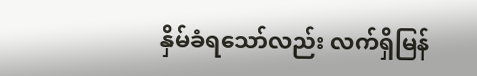နှိမ်ခံရသော်လည်း လက်ရှိမြန်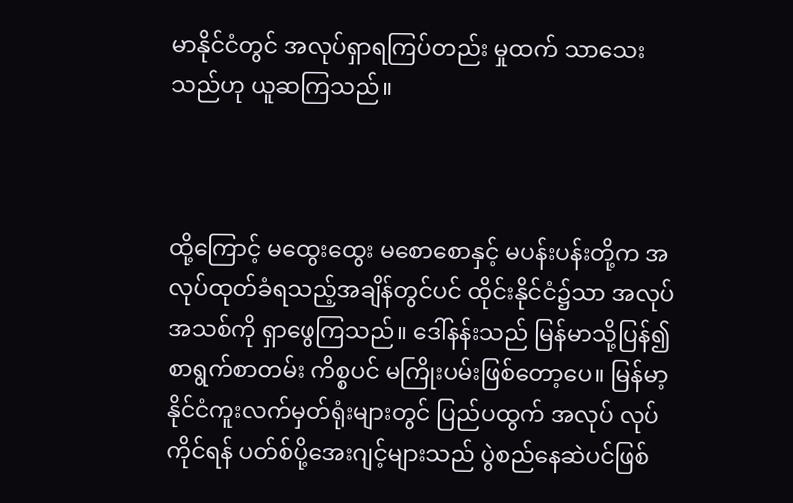မာနိုင်ငံတွင် အလုပ်ရှာရကြပ်တည်း မှုထက် သာသေးသည်ဟု ယူဆကြသည်။



ထို့ကြောင့် မထွေးထွေး မစောစောနှင့် မပန်းပန်းတို့က အလုပ်ထုတ်ခံရသည့်အချိန်တွင်ပင် ထိုင်းနိုင်ငံ၌သာ အလုပ်အသစ်ကို ရှာဖွေကြသည်။ ဒေါ်နန်းသည် မြန်မာသို့ပြန်၍ စာရွက်စာတမ်း ကိစ္စပင် မကြိုးပမ်းဖြစ်တော့ပေ။ မြန်မာ့နိုင်ငံကူးလက်မှတ်ရုံးများတွင် ပြည်ပထွက် အလုပ် လုပ်ကိုင်ရန် ပတ်စ်ပို့အေးဂျင့်များသည် ပွဲစည်နေဆဲပင်ဖြစ်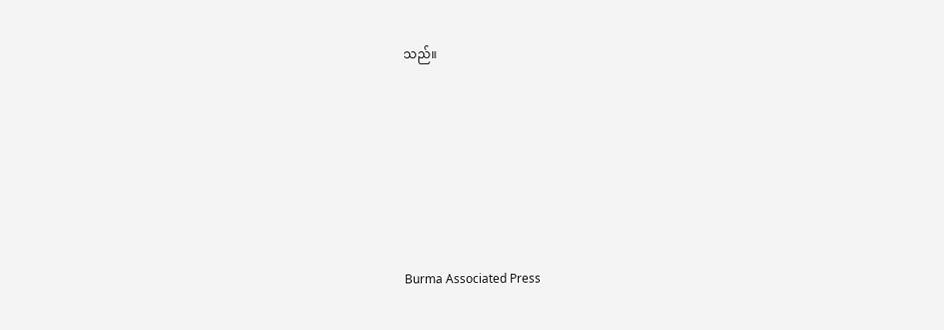သည်။







Burma Associated Press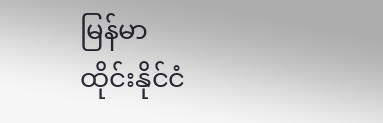မြန်မာ
ထိုင်းနိုင်ငံ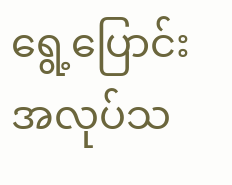ရွေ့ပြောင်းအလုပ်သ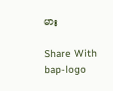မား

Share With
bap-logo